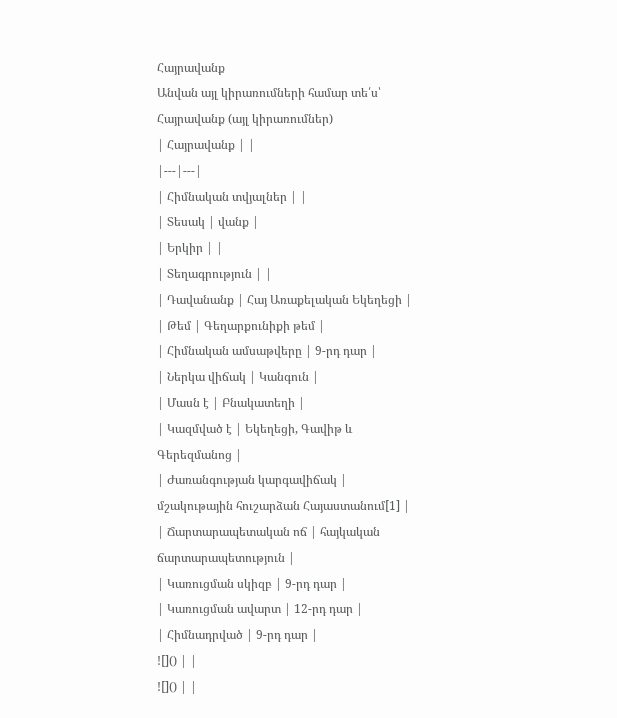Հայրավանք
Անվան այլ կիրառումների համար տե՛ս՝ Հայրավանք (այլ կիրառումներ)
| Հայրավանք | |
|---|---|
| Հիմնական տվյալներ | |
| Տեսակ | վանք |
| Երկիր | |
| Տեղագրություն | |
| Դավանանք | Հայ Առաքելական Եկեղեցի |
| Թեմ | Գեղարքունիքի թեմ |
| Հիմնական ամսաթվերը | 9-րդ դար |
| Ներկա վիճակ | Կանգուն |
| Մասն է | Բնակատեղի |
| Կազմված է | Եկեղեցի, Գավիթ և Գերեզմանոց |
| Ժառանգության կարգավիճակ | մշակութային հուշարձան Հայաստանում[1] |
| Ճարտարապետական ոճ | հայկական ճարտարապետություն |
| Կառուցման սկիզբ | 9-րդ դար |
| Կառուցման ավարտ | 12-րդ դար |
| Հիմնադրված | 9-րդ դար |
![]() | |
![]() | |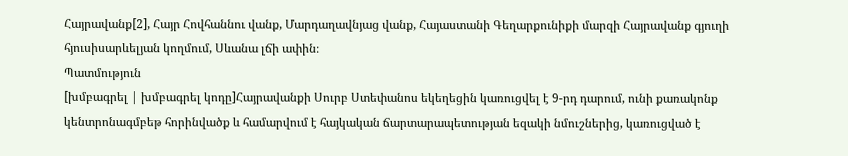Հայրավանք[2], Հայր Հովհաննու վանք, Մարդաղավնյաց վանք, Հայաստանի Գեղարքունիքի մարզի Հայրավանք գյուղի հյուսիսարևելյան կողմում, Սևանա լճի ափին։
Պատմություն
[խմբագրել | խմբագրել կոդը]Հայրավանքի Սուրբ Ստեփանոս եկեղեցին կառուցվել է 9-րդ դարում, ունի քառակոնք կենտրոնագմբեթ հորինվածք և համարվում է հայկական ճարտարապետության եզակի նմուշներից, կառուցված է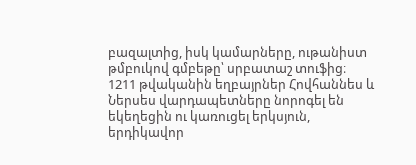բազալտից, իսկ կամարները, ութանիստ թմբուկով գմբեթը՝ սրբատաշ տուֆից։
1211 թվականին եղբայրներ Հովհաննես և Ներսես վարդապետները նորոգել են եկեղեցին ու կառուցել երկսյուն, երդիկավոր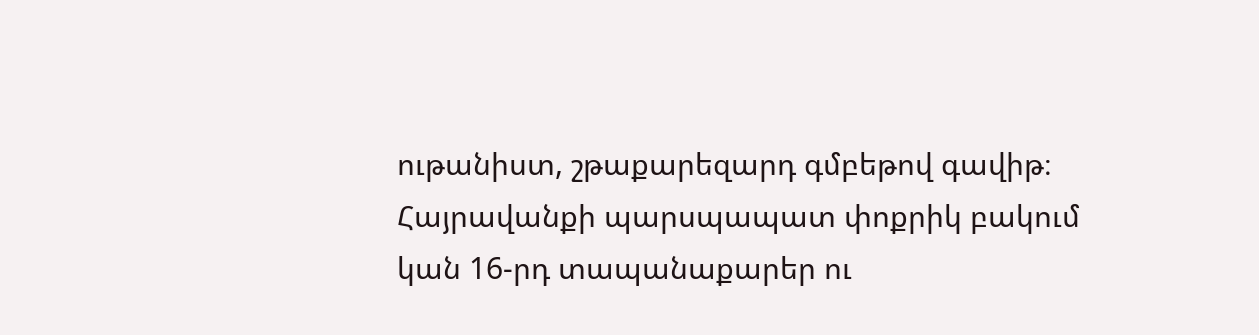ութանիստ, շթաքարեզարդ գմբեթով գավիթ։
Հայրավանքի պարսպապատ փոքրիկ բակում կան 16-րդ տապանաքարեր ու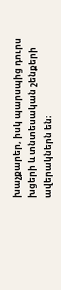խաչքարեր, իսկ պարսպից դուրս խցերի և տնտեսական շենքերի ավերակներն են։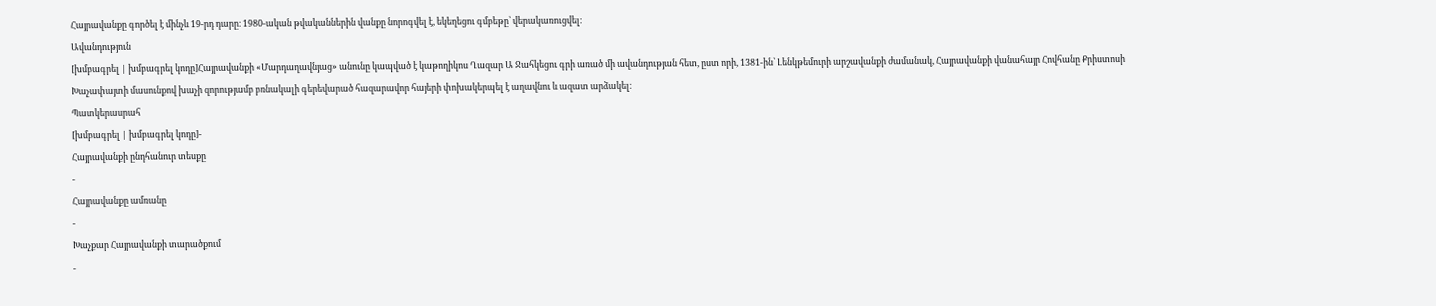Հայրավանքը գործել է մինչև 19-րդ դարը։ 1980-ական թվականներին վանքը նորոգվել է, եկեղեցու գմբեթը՝ վերակառուցվել։
Ավանդություն
[խմբագրել | խմբագրել կոդը]Հայրավանքի «Մարդաղավնյաց» անունը կապված է կաթողիկոս Ղազար Ա Ջահկեցու գրի առած մի ավանդության հետ, ըստ որի, 1381-ին՝ Լենկթեմուրի արշավանքի ժամանակ, Հայրավանքի վանահայր Հովհանը Քրիստոսի Խաչափայտի մասունքով խաչի զորությամբ բռնակալի գերեվարած հազարավոր հայերի փոխակերպել է աղավնու և ազատ արձակել։
Պատկերասրահ
[խմբագրել | խմբագրել կոդը]-
Հայրավանքի ընդհանուր տեսքը
-
Հայրավանքը ամռանը
-
Խաչքար Հայրավանքի տարածքում
-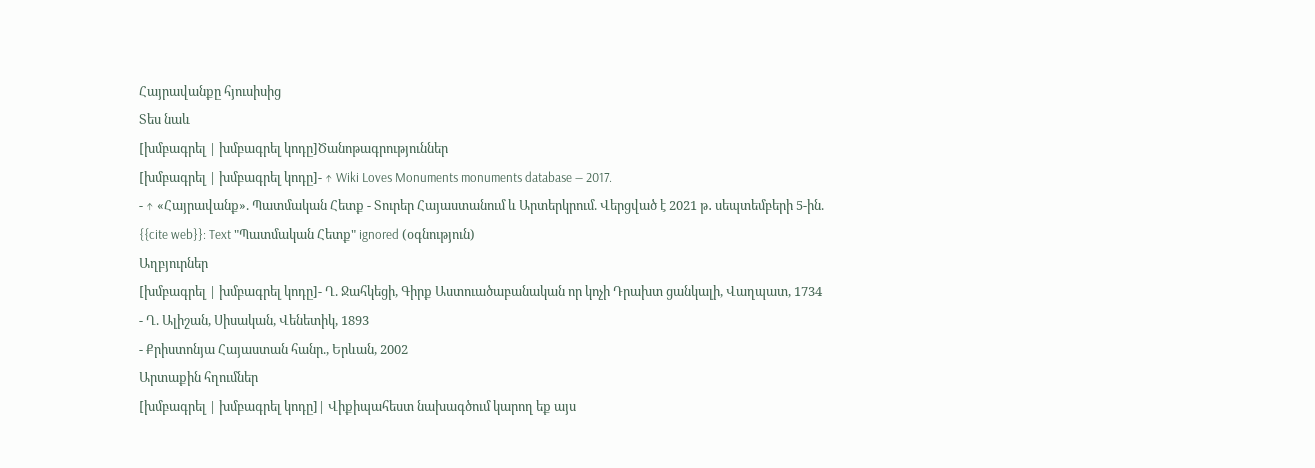Հայրավանքը հյուսիսից
Տես նաև
[խմբագրել | խմբագրել կոդը]Ծանոթագրություններ
[խմբագրել | խմբագրել կոդը]- ↑ Wiki Loves Monuments monuments database — 2017.
- ↑ «Հայրավանք». Պատմական Հետք - Տուրեր Հայաստանում և Արտերկրում. Վերցված է 2021 թ․ սեպտեմբերի 5-ին.
{{cite web}}: Text "Պատմական Հետք" ignored (օգնություն)
Աղբյուրներ
[խմբագրել | խմբագրել կոդը]- Ղ. Ջահկեցի, Գիրք Աստուածաբանական որ կոչի Դրախտ ցանկալի, Վաղպատ, 1734
- Ղ. Ալիշան, Սիսական, Վենետիկ, 1893
- Քրիստոնյա Հայաստան հանր., Երևան, 2002
Արտաքին հղումներ
[խմբագրել | խմբագրել կոդը]| Վիքիպահեստ նախագծում կարող եք այս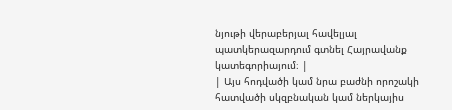նյութի վերաբերյալ հավելյալ պատկերազարդում գտնել Հայրավանք կատեգորիայում։ |
| Այս հոդվածի կամ նրա բաժնի որոշակի հատվածի սկզբնական կամ ներկայիս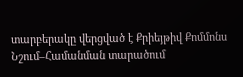տարբերակը վերցված է Քրիեյթիվ Քոմմոնս Նշում–Համանման տարածում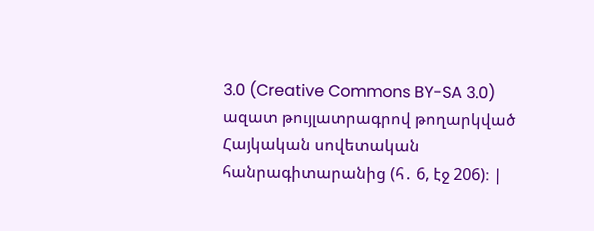3.0 (Creative Commons BY-SA 3.0) ազատ թույլատրագրով թողարկված Հայկական սովետական հանրագիտարանից (հ․ 6, էջ 206)։ |